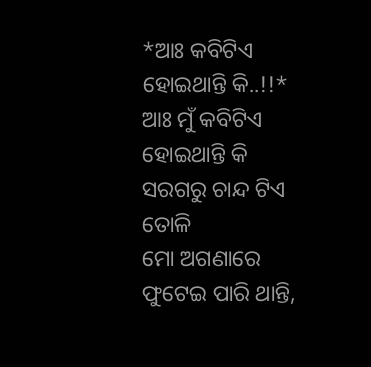*ଆଃ କବିଟିଏ ହୋଇଥାନ୍ତି କି..!!*
ଆଃ ମୁଁ କବିଟିଏ ହୋଇଥାନ୍ତି କି
ସରଗରୁ ଚାନ୍ଦ ଟିଏ ତୋଳି
ମୋ ଅଗଣାରେ ଫୁଟେଇ ପାରି ଥାନ୍ତି,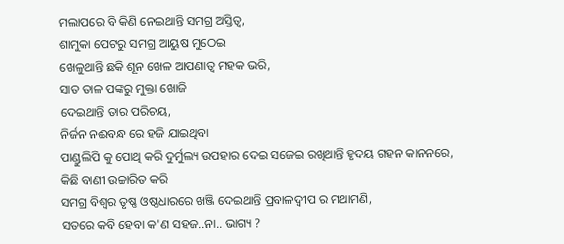ମଲାପରେ ବି କିଣି ନେଇଥାନ୍ତି ସମଗ୍ର ଅସ୍ତିତ୍ବ,
ଶାମୁକା ପେଟରୁ ସମଗ୍ର ଆୟୁଷ ମୁଠେଇ
ଖେଳୁଥାନ୍ତି ଛକି ଶୂନ ଖେଳ ଆପଣାତ୍ବ ମହକ ଭରି,
ସାତ ତାଳ ପଙ୍କରୁ ମୁକ୍ତା ଖୋଜି
ଦେଇଥାନ୍ତି ତାର ପରିଚୟ,
ନିର୍ଜନ ନଈବନ୍ଧ ରେ ହଜି ଯାଇଥିବା
ପାଣ୍ଡୁଲିପି କୁ ପୋଥି କରି ଦୁର୍ମୁଲ୍ୟ ଉପହାର ଦେଇ ସଜେଇ ରଖିଥାନ୍ତି ହୃଦୟ ଗହନ କାନନରେ,
କିଛି ବାଣୀ ଉଚ୍ଚାରିତ କରି
ସମଗ୍ର ବିଶ୍ୱର ତୃଷ୍ଣ ଓଷ୍ଠଧାରରେ ଖଞ୍ଜି ଦେଇଥାନ୍ତି ପ୍ରବାଳଦ୍ୱୀପ ର ମଥାମଣି,
ସତରେ କବି ହେବା କ'ଣ ସହଜ..ନା.. ଭାଗ୍ୟ ?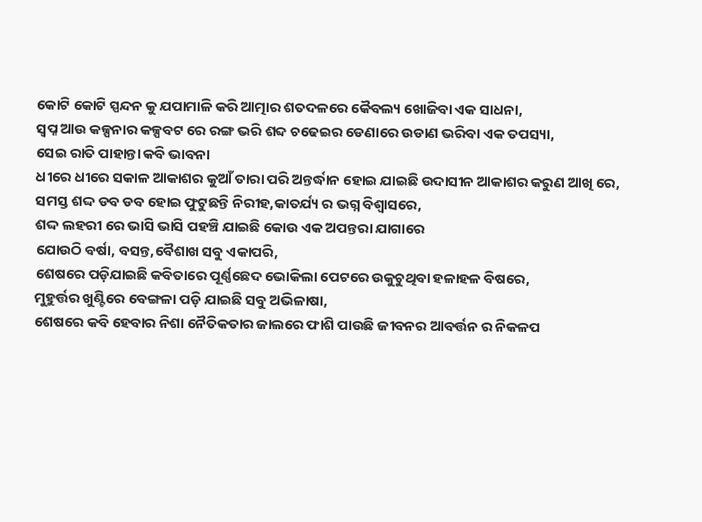କୋଟି କୋଟି ସ୍ପନ୍ଦନ କୁ ଯପାମାଳି କରି ଆତ୍ମାର ଶତଦଳରେ କୈବଲ୍ୟ ଖୋଜିବା ଏକ ସାଧନା,
ସ୍ବପ୍ନ ଆଉ କଳ୍ପନାର କଳ୍ପବଟ ରେ ରଙ୍ଗ ଭରି ଶବ୍ଦ ଚଢେଇର ଡେଣାରେ ଉଡାଣ ଭରିବା ଏକ ତପସ୍ୟା,
ସେଇ ରାତି ପାହାନ୍ତା କବି ଭାବନା
ଧୀରେ ଧୀରେ ସକାଳ ଆକାଶର କୁଆଁ ତାରା ପରି ଅନ୍ତର୍ଦ୍ଧାନ ହୋଇ ଯାଇଛି ଉଦାସୀନ ଆକାଶର କରୁଣ ଆଖି ରେ,
ସମସ୍ତ ଶଦ୍ଦ ଡବ ଡବ ହୋଇ ଫୁଟୁଛନ୍ତି ନିରୀହ,କାତର୍ଯ୍ୟ ର ଭଗ୍ନ ବିଶ୍ବାସରେ,
ଶଦ୍ଦ ଲହରୀ ରେ ଭାସି ଭାସି ପହଞ୍ଚି ଯାଇଛି କୋଉ ଏକ ଅପନ୍ତରା ଯାଗାରେ
ଯୋଉଠି ବର୍ଷା, ବସନ୍ତ,ବୈଶାଖ ସବୁ ଏକାପରି,
ଶେଷରେ ପଡ଼ିଯାଇଛି କବିତାରେ ପୂର୍ଣ୍ଣଛେଦ ଭୋକିଲା ପେଟରେ ଉକୁଚୁଥିବା ହଳାହଳ ବିଷରେ,
ମୁହୁର୍ତ୍ତର ଖୁଣ୍ଟିରେ ବେଙ୍ଗଳା ପଡ଼ି ଯାଇଛି ସବୁ ଅଭିଳାଷା,
ଶେଷରେ କବି ହେବାର ନିଶା ନୈତିକତାର ଜାଲରେ ଫାଶି ପାଉଛି ଜୀବନର ଆବର୍ତ୍ତନ ର ନିକଳପ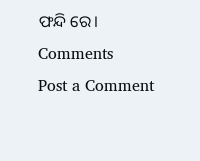ଫନ୍ଦି ରେ।
Comments
Post a Comment